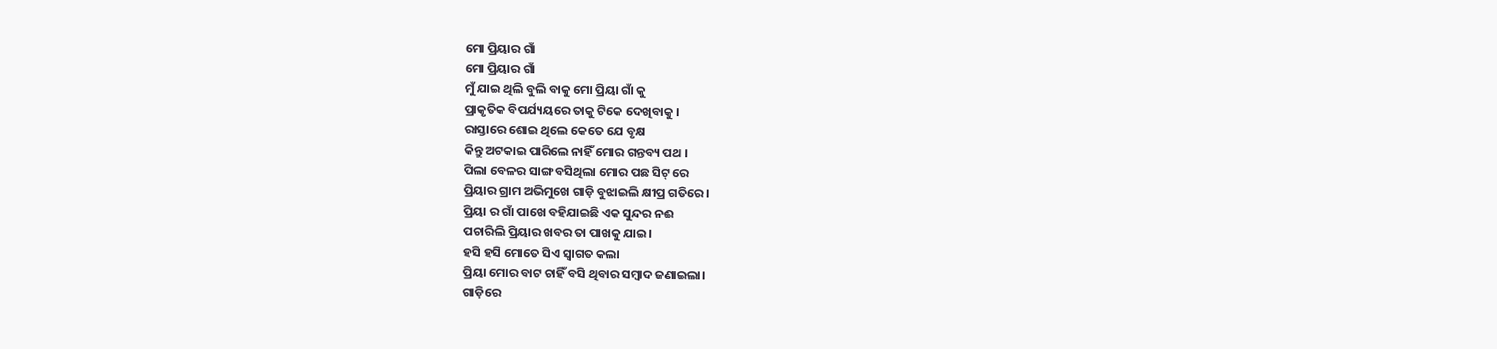ମୋ ପ୍ରିୟାର ଗାଁ
ମୋ ପ୍ରିୟାର ଗାଁ
ମୁଁ ଯାଇ ଥିଲି ବୁଲି ବାକୁ ମୋ ପ୍ରିୟା ଗାଁ କୁ
ପ୍ରାକୃତିକ ବିପର୍ଯ୍ୟୟରେ ତାକୁ ଟିକେ ଦେଖିବାକୁ ।
ରାସ୍ତାରେ ଶୋଇ ଥିଲେ କେତେ ଯେ ବୃକ୍ଷ
କିନ୍ତୁ ଅଟକାଇ ପାରିଲେ ନାହିଁ ମୋର ଗନ୍ତବ୍ୟ ପଥ ।
ପିଲା ବେଳର ସାଙ୍ଗ ବସିଥିଲା ମୋର ପଛ ସିଟ୍ ରେ
ପ୍ରିୟାର ଗ୍ରାମ ଅଭିମୁଖେ ଗାଡ଼ି ବୁଝାଇଲି କ୍ଷୀପ୍ର ଗତିରେ।
ପ୍ରିୟା ର ଗାଁ ପାଖେ ବହିଯାଇଛି ଏକ ସୁନ୍ଦର ନଈ
ପଚାରିଲି ପ୍ରିୟାର ଖବର ତା ପାଖକୁ ଯାଇ।
ହସି ହସି ମୋତେ ସିଏ ସ୍ୱାଗତ କଲା
ପ୍ରିୟା ମୋର ବାଟ ଚାହିଁ ବସି ଥିବାର ସମ୍ବାଦ ଜଣାଇଲା।
ଗାଡ଼ିରେ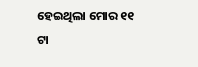ହେଇଥିଲା ମୋର ୧୧ ଟା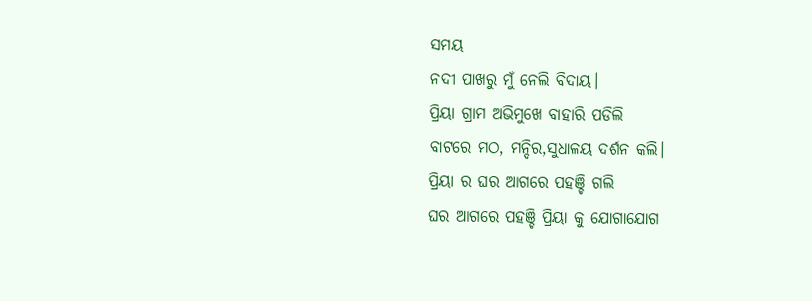ସମୟ
ନଦୀ ପାଖରୁ ମୁଁ ନେଲି ବିଦାୟ।
ପ୍ରିୟା ଗ୍ରାମ ଅଭିମୁଖେ ବାହାରି ପଡିଲି
ବାଟରେ ମଠ, ମନ୍ଦିର,ସୁଧାଳୟ ଦର୍ଶନ କଲି।
ପ୍ରିୟା ର ଘର ଆଗରେ ପହଞ୍ଚି ଗଲି
ଘର ଆଗରେ ପହଞ୍ଚି ପ୍ରିୟା କୁ ଯୋଗାଯୋଗ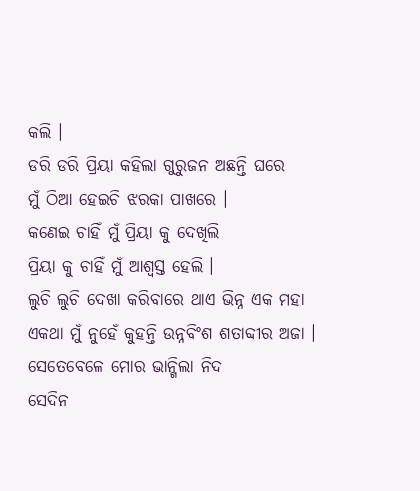କଲି ।
ଡରି ଡରି ପ୍ରିୟା କହିଲା ଗୁରୁଜନ ଅଛନ୍ତି ଘରେ
ମୁଁ ଠିଆ ହେଇଚି ଝରକା ପାଖରେ ।
କଣେଇ ଚାହିଁ ମୁଁ ପ୍ରିୟା କୁ ଦେଖିଲି
ପ୍ରିୟା କୁ ଚାହିଁ ମୁଁ ଆଶ୍ବସ୍ତ ହେଲି ।
ଲୁଚି ଲୁଚି ଦେଖା କରିବାରେ ଥାଏ ଭିନ୍ନ ଏକ ମହା
ଏକଥା ମୁଁ ନୁହେଁ କୁହନ୍ତି ଉନ୍ନବିଂଶ ଶତାବ୍ଦୀର ଅଜା ।
ସେତେବେଳେ ମୋର ଭାନ୍ଗିଲା ନିଦ
ସେଦିନ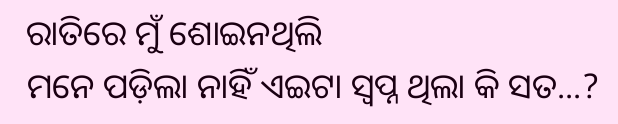ରାତିରେ ମୁଁ ଶୋଇନଥିଲି
ମନେ ପଡ଼ିଲା ନାହିଁ ଏଇଟା ସ୍ବପ୍ନ ଥିଲା କି ସତ...?